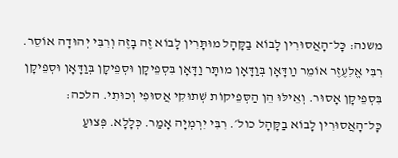משנה: כָּל־הָאֲסוּרִין לָבוֹא בַקָּהָל מוּתָּרִין לָבוֹא זֶה בָזֶה וְרִבִּי יְהוּדָה אוֹסֵר. רִבִּי אֱלִעֶזֶר אוֹמֵר װַדָּאָן בְּוַדָּאָן מוּתָּר וַדָּאָן בִּסְפֵיקָן וּסְפֵיקָן בְּוַדָּאָן וּסְפֵיקָן בִּסְפֵיקָן אָסוּר. וְאֵילּוּ הֵן הַסְּפֵיקוֹת שְׁתוּקִי אֲסוּפִי וְכוּתִי. הלכה: כָּל־הָאֲסוּרִין לָבוֹא בַקָּהָל כול׳. רִבִּי יִרְמְיָה אָמַר. כְּלָלָא. פְּצוּעַ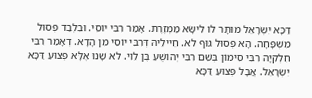דַּכָּא יִשְׂרָאֵל מוּתָּר לוֹ לִישָּׂא מַמְזֶרֶת. אָמַר רִבִּי יוֹסֵי. וּבִלְבַד פְּסוּל מִשְׁפָּחָה. הָא פְּסוּל גּוּף לֹא. חֵיילֵיהּ דְּרִבִּי יוֹסֵי מִן הָדָא. דְאָמַר רִבִּי חִלְקִיָּה רִבִּי סִימוֹן בְּשֵׁם רִבִּי יְהוֹשֻׁעַ בֶּן לֵוִי. לֹא שָׁנוּ אֶלָּא פְצוּעַ דַּכָּא יִשְׂרָאֵל. אֲבָל פְּצוּעַ דַּכָּא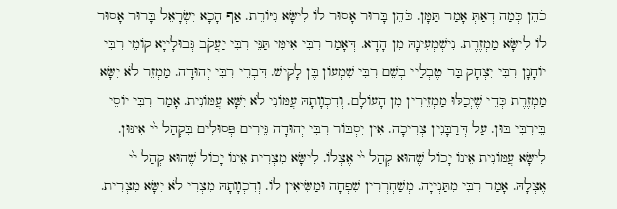כֹהֵן כְּמַה דְאַתְּ אָמַר תַּמָּן. כֹּהֵן בָּרוּר אָסוּר לוֹ לִישָּׂא גִיּוֹרֵת. אַף הָכָא יִשְׂרָאֵל בָּרוּר אָסוּר לוֹ לִישָּׂא מַמְזֶרֶת. נִישְׁמְעִינָהּ מִן הָדָא. דְּאָמַר רִבִּי אִימִּי תַּנֵּי רִבִּי יַעֲקֹב גְּבוּלָייָא קוֹמֵי רִבִּי יוֹחָנָן רִבִּי יִצְחָק בַּר טֶבְלַיי בְשֵׁם רִבִּי שִׁמְעוֹן בֶּן לָקִישׁ. דִּבְרֵי רִבִּי יְהוּדָה. מַמְזֵר לֹא יִשָּׂא מַמְזֶרֶת כְּדֵי שֶׁיְכַלּוּ מַמְזֵירִין מִן הָעוֹלָם. וְדִכְװָתָהּ עֲמּוֹנִי לֹא יִשָּׁא עֲמּוֹנִית. אָמַר רִבִּי יוֹסֵי בֵּירִבִּי בּוּן. עַל דְּרַבָּנִין צְרִיכָה. אִין יִסְבּוֹר רִבִּי יְהוּדָה גֵּירִים פְּסוּלִים בִּקְהַל י֙י אִינּוּן. לִישָּׂא עֲמּוֹנִית אֵינוֹ יָכוֹל שֶׁהוּא קְהַל י֙י אֶצְלוֹ. לִישָּׂא מִצְרִית אֵינוֹ יָכוֹל שֶׁהוּא קְהַל י֙י אֶצְלָהּ. אָמַר רִבִּי מִתַּנְייָה. מְשַׁחְרְרִין שִׁפְחָה וּמַשִּׂיאִין לוֹ. וְדִכְװָתָהּ מִצְרִי לֹא יִשָּׂא מִצְרִית.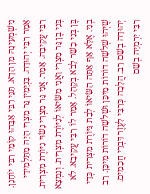נִישְׁמְעִינָהּ מִן הָדָא. תַּנֵּי רִבִּי אַבָּהוּ קוֹמֵי רִבִּי יוֹחָנָן. אָמָר רִבִּי יְהוּדָה. בִּנְיָמִין גֵּר מִצְרִי הָיָה מִתַּלְמִידֵי רִבִּי עֲקִיבָה. אָמַר. אֲנִי גֵּר מִצְרִי נָשׂוּי גִיּוֹרֶת מִצְרִית. בְּנִי בֶן גֵּר מִצְרִי וַאֲנִי מַשִּׂיאוֹ לְגִיּוֹרֶת מִצְרִית. וְנִמְצָא בֶּן בְּנִי כָשֵׁר לָבֹא בְקָהָל. אָמַר לוֹ רִבִּי עֲקִיבָא. לֹא בְנִי. אֶלָּא אַף אַתָּה הַשִּׂיאוֹ לְבַת גִּיּוֹרֶת מִצְרִית כְּדֵי שֶׁיְּהוּ שְׁלֹשָׁה דוֹרוֹת מִיכָּן וּשְׁלֹשָׁה דוֹרוֹת מִיכָּן. רַב יְהוּדָה בְשֵׁם רַב. הֲלָכָה כְּרִבִּי לִעֶזֶר דִּבְרֵי חֲכָמִים. רִבִּי יִרְמְיָה בְשֵׁם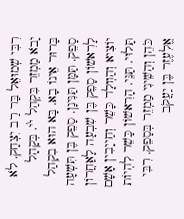רִבִּי שְׁמוּאֵל בַּר רַב יִצְחָק. לֹא יָבֹא מַמְזֵר בִּקְהַל י֙י. בְּקָהָל בָּרוּר אֵינוֹ בָא. בָּא הוּא בִקְהַל סָפֵק. תַּמָּן תַּנִּינָן. סָפֵק בֶּן תִּשְׁעָה לָרִאשׁוֹן סָפֵק בֶּן שִׁבְעָה לָאַחֲרוֹן יוֹצִיא וְהַװְלָד כָּשֵׁר וְחַייָבִין אָשָׁם תָּלוּי. תַּנֵּי. הָרִאשׁוֹן כָּשֵׁר לִהְיוֹת כֹּהֵן וְהַשֵּׁינִי מַמְזֵר בְּסָפֵק. רִבִּי אֱלִעֶזֶר בֶּן יַעֲקֹב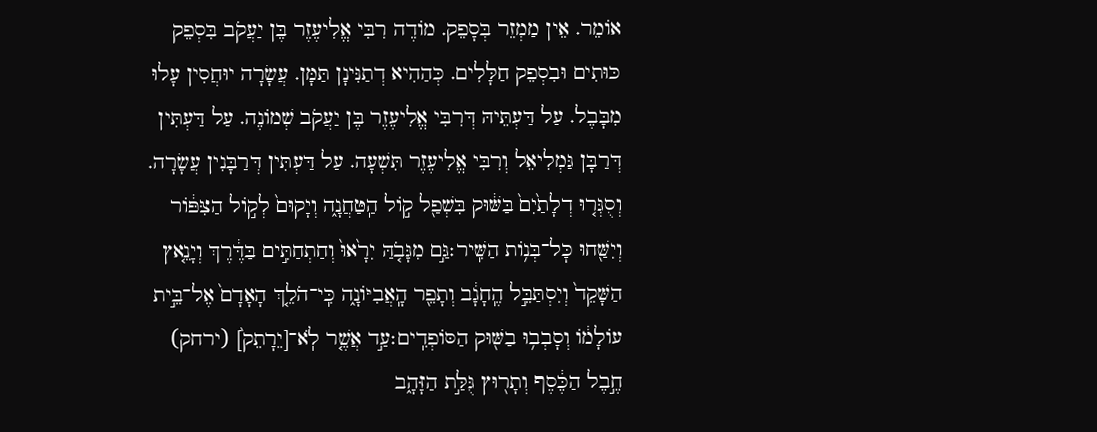אוֹמֵר. אֵין מַמְזֵר בְּסָפֵק. מוֹדֶה רִבִּי אֱלִיעֶזֶר בֶּן יַעֲקֹב בִּסְפֵק כּוּתִים וּבִסְפֵק חַלָּלִים. כְּהַהִיא דְתַנִּינָן תַּמָּן. עֲשָׂרָה יוּחֲסִין עָלוּ מִבָּבֶל. עַל דַּעְתֵּיהּ דְּרִבִּי אֱלִיעֶזֶר בֶּן יַעֲקֹב שְׁמוֹנֶה. עַל דַּעְתִּין דְּרַבָּן גַּמְלִיאֵל וְרִבִּי אֱלִיעֶזֶר תִּשְׁעָה. עַל דַּעְתִּין דְּרַבָּנִין עֲשָׂרָה.
וְסֻגְּר֤וּ דְלָתַ֙יִם֙ בַּשּׁ֔וּק בִּשְׁפַ֖ל ק֣וֹל הַֽטַּחֲנָ֑ה וְיָקוּם֙ לְק֣וֹל הַצִּפּ֔וֹר וְיִשַּׁ֖חוּ כׇּל־בְּנ֥וֹת הַשִּֽׁיר׃גַּ֣ם מִגָּבֹ֤הַּ יִרָ֙אוּ֙ וְחַתְחַתִּ֣ים בַּדֶּ֔רֶךְ וְיָנֵ֤אץ הַשָּׁקֵד֙ וְיִסְתַּבֵּ֣ל הֶֽחָגָ֔ב וְתָפֵ֖ר הָֽאֲבִיּוֹנָ֑ה כִּֽי־הֹלֵ֤ךְ הָאָדָם֙ אֶל־בֵּ֣ית עוֹלָמ֔וֹ וְסָבְב֥וּ בַשּׁ֖וּק הַסּוֹפְדִֽים׃עַ֣ד אֲשֶׁ֤ר לֹֽא־[יֵרָתֵק֙] (ירחק) חֶ֣בֶל הַכֶּ֔סֶף וְתָר֖וּץ גֻּלַּ֣ת הַזָּהָ֑ב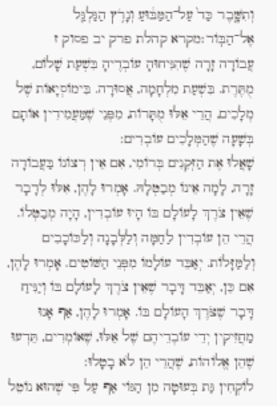וְתִשָּׁ֤בֶר כַּד֙ עַל־הַמַּבּ֔וּעַ וְנָרֹ֥ץ הַגַּלְגַּ֖ל אֶל־הַבּֽוֹר׃מקרא קהלת פרק יב פסוק ז
עֲבוֹדָה זָרָה שֶׁהִנִּיחוּהָ עוֹבְדֶיהָ בִּשְׁעַת שָׁלוֹם, מֻתֶּרֶת. בִּשְׁעַת מִלְחָמָה, אֲסוּרָה. בִּימוֹסְיָאוֹת שֶׁל מְלָכִים, הֲרֵי אֵלּוּ מֻתָּרוֹת, מִפְּנֵי שֶׁמַּעֲמִידִין אוֹתָם בְּשָׁעָה שֶׁהַמְּלָכִים עוֹבְרִים:
שָׁאֲלוּ אֶת הַזְּקֵנִים בְּרוֹמִי, אִם אֵין רְצוֹנוֹ בַּעֲבוֹדָה זָרָה, לָמָה אֵינוֹ מְבַטְּלָהּ. אָמְרוּ לָהֶן, אִלּוּ לְדָבָר שֶׁאֵין צֹרֶךְ לָעוֹלָם בּוֹ הָיוּ עוֹבְדִין, הָיָה מְבַטְּלוֹ. הֲרֵי הֵן עוֹבְדִין לַחַמָּה וְלַלְּבָנָה וְלַכּוֹכָבִים וְלַמַּזָּלוֹת. יְאַבֵּד עוֹלָמוֹ מִפְּנֵי הַשּׁוֹטִים. אָמְרוּ לָהֶן, אִם כֵּן, יְאַבֵּד דָּבָר שֶׁאֵין צֹרֶךְ לָעוֹלָם בּוֹ וְיַנִּיחַ דָּבָר שֶׁצֹּרֶךְ הָעוֹלָם בּוֹ. אָמְרוּ לָהֶן, אַף אָנוּ מַחֲזִיקִין יְדֵי עוֹבְדֵיהֶם שֶׁל אֵלּוּ, שֶׁאוֹמְרִים, תֵּדְעוּ שֶׁהֵן אֱלוֹהוֹת, שֶׁהֲרֵי הֵן לֹא בָטָלוּ:
לוֹקְחִין גַּת בְּעוּטָה מִן הַגּוֹי אַף עַל פִּי שֶׁהוּא נוֹטֵל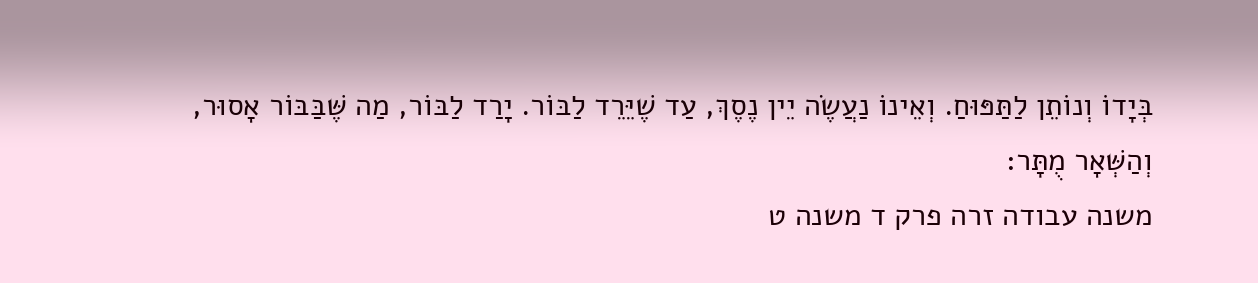בְּיָדוֹ וְנוֹתֵן לַתַּפּוּחַ. וְאֵינוֹ נַעֲשֶׂה יֵין נֶסֶךְ, עַד שֶׁיֵּרֵד לַבּוֹר. יָרַד לַבּוֹר, מַה שֶּׁבַּבּוֹר אָסוּר, וְהַשְּׁאָר מֻתָּר:
משנה עבודה זרה פרק ד משנה ט